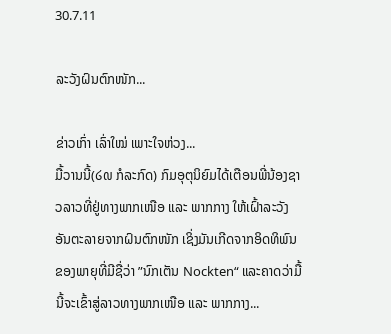30.7.11

ລະວັງຝົນຕົກໜັກ...

ຂ່າວເກົ່າ ເລົ່າໃໝ່ ເພາະໃຈຫ່ວງ...
ມື້ວານນີ້(໒໙ ກໍລະກົດ) ກົມອຸຕຸນິຍົມໄດ້ເຕືອນພີ່ນ້ອງຊາວລາວທີ່ຢູ່ທາງພາກເໜືອ ແລະ ພາກກາງ ໃຫ້ເຝົ້າລະວັງອັນຕະລາຍຈາກຝົນຕົກໜັກ ເຊິ່ງມັນເກີດຈາກອິດທິພົນຂອງພາຍຸທີ່ມີຊື່ວ່າ ”ນົກເຕັນ Nockten“ ແລະຄາດວ່າມື້ນີ້ຈະເຂົ້າສູ່ລາວທາງພາກເໜືອ ແລະ ພາກກາງ...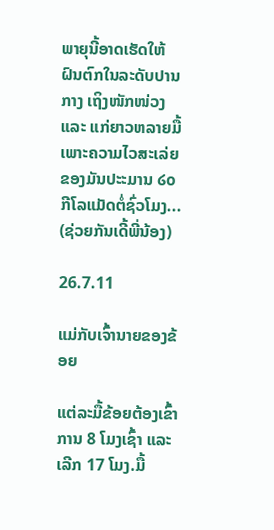ພາຍຸນີ້ອາດເຮັດໃຫ້ຝົນຕົກໃນລະດັບປານກາງ ເຖິງໜັກໜ່ວງ ແລະ ແກ່ຍາວຫລາຍມື້ ເພາະຄວາມໄວສະເລ່ຍຂອງມັນປະະມານ ໒໐ ກີໂລແມັດຕໍ່ຊົ່ວໂມງ...
(ຊ່ວຍກັນເດີ້ພີ່ນ້ອງ)

26.7.11

ແມ່ກັບເຈົ້ານາຍຂອງຂ້ອຍ

ແຕ່ລະມື້ຂ້ອຍຕ້ອງເຂົ້າການ 8 ໂມງເຊົ້າ ແລະ ເລີກ 17 ໂມງ.ມື້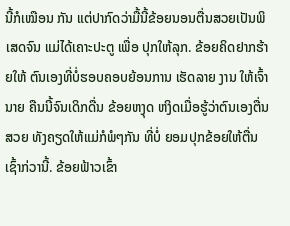ນີ້ກໍເໝືອນ ກັນ ແຕ່ປາກົດວ່າມື້ນີ້ຂ້ອຍນອນຕື່ນສວຍເປັນພິເສດຈົນ ແມ່ໄດ້ເຄາະປະຕູ ເພື່ອ ປຸກໃຫ້ລຸກ. ຂ້ອຍຄິດຢາກຮ້າຍໃຫ້ ຕົນເອງທີ່ບໍ່ຮອບຄອບຍ້ອນການ ເຮັດລາຍ ງານ ໃຫ້ເຈົ້ານາຍ ຄືນນີ້ຈົນເດິກດື່ນ ຂ້ອຍຫງຸດ ຫງິດເມື່ອຮູ້ວ່າຕົນເອງຕື່ນສວຍ ທັງຄຽດໃຫ້ແມ່ກໍພໍໆກັນ ທີ່ບໍ່ ຍອມປຸກຂ້ອຍໃຫ້ຕື່ນ ເຊົ້າກ່ວານີ້. ຂ້ອຍຟ້າວເຂົ້າ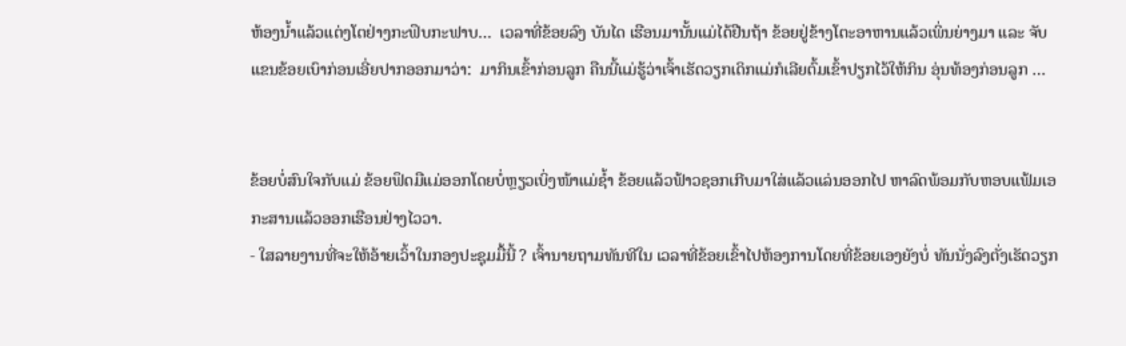ຫ້ອງນໍ້າແລ້ວແຕ່ງໂຕຢ່າງກະຟຶບກະຟາບ…  ເວລາທີ່ຂ້ອຍລົງ ບັນໄດ ເຮືອນມານັ້ນແມ່ໄດ້ຢືນຖ້າ ຂ້ອຍຢູ່ຂ້າງໂຕະອາຫານແລ້ວເພິ່ນຍ່າງມາ ແລະ ຈັບແຂນຂ້ອຍເບົາກ່ອນເອີ່ຍປາກອອກມາວ່າ:  ມາກິນເຂົ້າກ່ອນລູກ ຄືນນີ້ແມ່ຮູ້ວ່າເຈົ້າເຮັດວຽກເດິກແມ່ກໍເລີຍຕົ້ມເຂົ້າປຽກໄວ້ໃຫ້ກິນ ອຸ່ນທ້ອງກ່ອນລູກ …


ຂ້ອຍບໍ່ສົນໃຈກັບແມ່ ຂ້ອຍຟຶດມືແມ່ອອກໂດຍບໍ່ຫຼຽວເບິ່ງໜ້າແມ່ຊ້ຳ ຂ້ອຍແລ້ວຟ້າວຊອກເກີບມາໃສ່ແລ້ວແລ່ນອອກໄປ ຫາລົດພ້ອມກັບຫອບແຟ້ມເອກະສານແລ້ວອອກເຮືອນຢ່າງໄວວາ.
- ໃສລາຍງານທີ່ຈະໃຫ້ອ້າຍເວົ້າໃນກອງປະຊຸມມື້ນີ້ ? ເຈົ້ານາຍຖາມທັນທີໃນ ເວລາທີ່ຂ້ອຍເຂົ້າໄປຫ້ອງການໂດຍທີ່ຂ້ອຍເອງຍັງບໍ່ ທັນນັ່ງລົງຕັ່ງເຮັດວຽກ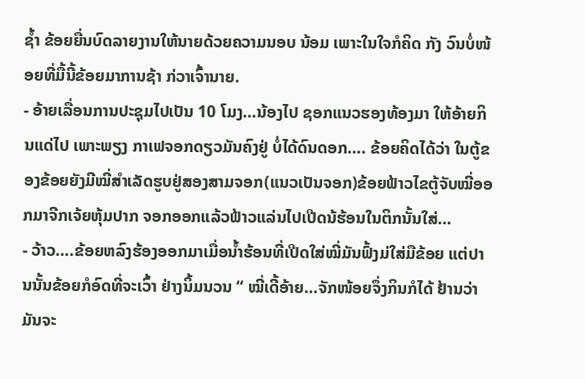ຊ້ຳ ຂ້ອຍຍື່ນບົດລາຍງານໃຫ້ນາຍດ້ວຍຄວາມນອບ ນ້ອມ ເພາະໃນໃຈກໍຄິດ ກັງ ວົນບໍ່ໜ້ອຍທີ່ມື້ນີ້ຂ້ອຍມາການຊ້າ ກ່ວາເຈົ້ານາຍ.
- ອ້າຍເລື່ອນການປະຊຸມໄປເປັນ 10 ໂມງ…ນ້ອງໄປ ຊອກແນວຮອງທ້ອງມາ ໃຫ້ອ້າຍກິນແດ່ໄປ ເພາະພຽງ ກາເຟຈອກດຽວມັນຄົງຢູ່ ບໍ່ໄດ້ດົນດອກ…. ຂ້ອຍຄິດໄດ້ວ່າ ໃນຕູ້ຂອງຂ້ອຍຍັງມີໝີ່ສໍາເລັດຮູບຢູ່ສອງສາມຈອກ(ແນວເປັນຈອກ)ຂ້ອຍຟ້າວໄຂຕູ້ຈັບໝີ່ອອກມາຈີກເຈ້ຍຫຸ້ມປາກ ຈອກອອກແລ້ວຟ້າວແລ່ນໄປເປີດນ້ຮ້ອນໃນຕິກນັ້ນໃສ່…
- ວ້າວ….ຂ້ອຍຫລົງຮ້ອງອອກມາເມື່ອນໍ້າຮ້ອນທີ່ເປີດໃສ່ໝີ່ມັນຟົ້ງມ່ໃສ່ມືຂ້ອຍ ແຕ່ປານນັ້ນຂ້ອຍກໍອົດທີ່ຈະເວົ້າ ຢ່າງນິ້ມນວນ “ ໝີ່ເດີ້ອ້າຍ…ຈັກໜ້ອຍຈຶ່ງກິນກໍໄດ້ ຢ້ານວ່າມັນຈະ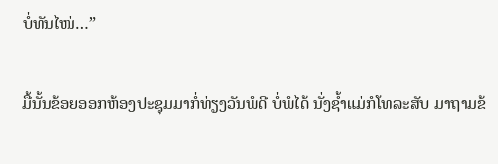ບໍ່ທັນໄໜ່…”

ມື້ນັ້ນຂ້ອຍອອກຫ້ອງປະຊຸມມາກໍ່ທ່ຽງວັນພໍດີ ບໍ່ພໍໄດ້ ນັ່ງຊ້ຳແມ່ກໍໂທລະສັບ ມາຖາມຂ້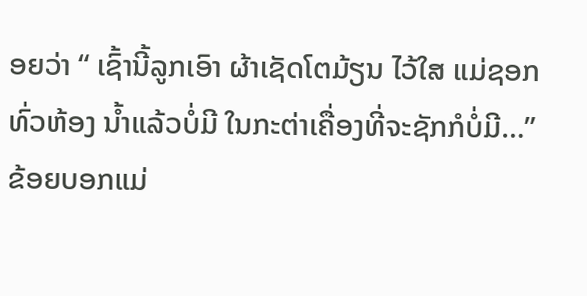ອຍວ່າ “ ເຊົ້ານີ້ລູກເອົາ ຜ້າເຊັດໂຕມ້ຽນ ໄວ້ໃສ ແມ່ຊອກທົ່ວຫ້ອງ ນ້ຳແລ້ວບໍ່ມີ ໃນກະຕ່າເຄື່ອງທີ່ຈະຊັກກໍບໍ່ມີ…” ຂ້ອຍບອກແມ່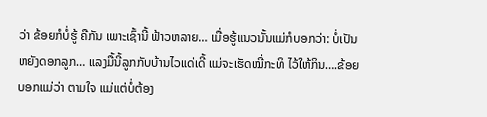ວ່າ ຂ້ອຍກໍບໍ່ຮູ້ ຄືກັນ ເພາະເຊົ້ານີ້ ຟ້າວຫລາຍ… ເມື່ອຮູ້ແນວນັ້ນແມ່ກໍບອກວ່າ: ບໍ່ເປັນຫຍັງດອກລູກ… ແລງມື້ນີ້ລູກກັບບ້ານໄວແດ່ເດີ້ ແມ່ຈະເຮັດໝີ່ກະທິ ໄວ້ໃຫ້ກິນ….ຂ້ອຍບອກແມ່ວ່າ ຕາມໃຈ ແມ່ແຕ່ບໍ່ຕ້ອງ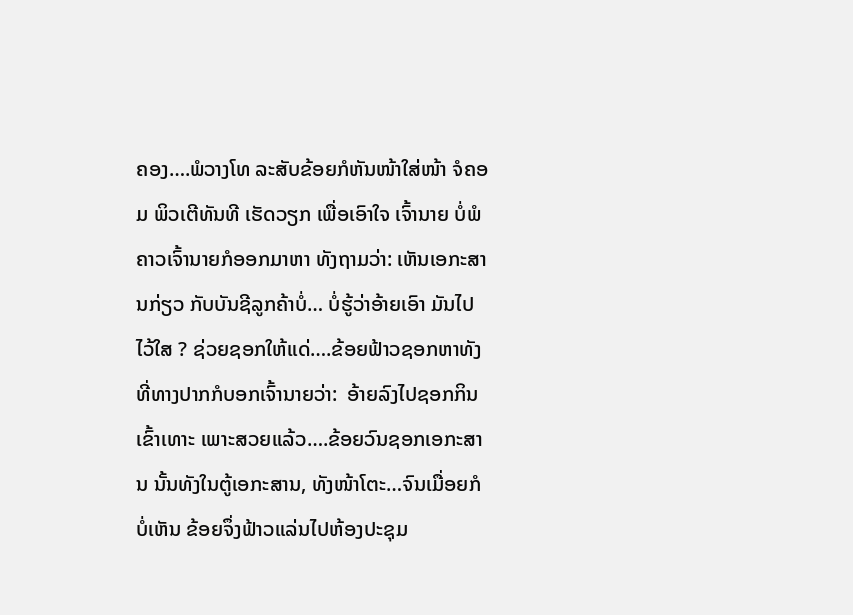ຄອງ….ພໍວາງໂທ ລະສັບຂ້ອຍກໍຫັນໜ້າໃສ່ໜ້າ ຈໍຄອມ ພິວເຕີທັນທີ ເຮັດວຽກ ເພື່ອເອົາໃຈ ເຈົ້ານາຍ ບໍ່ພໍຄາວເຈົ້ານາຍກໍອອກມາຫາ ທັງຖາມວ່າ: ເຫັນເອກະສານກ່ຽວ ກັບບັນຊີລູກຄ້າບໍ່… ບໍ່ຮູ້ວ່າອ້າຍເອົາ ມັນໄປໄວ້ໃສ ? ຊ່ວຍຊອກໃຫ້ແດ່….ຂ້ອຍຟ້າວຊອກຫາທັງທີ່ທາງປາກກໍບອກເຈົ້ານາຍວ່າ:  ອ້າຍລົງໄປຊອກກິນ ເຂົ້າເທາະ ເພາະສວຍແລ້ວ….ຂ້ອຍວົນຊອກເອກະສານ ນັ້ນທັງໃນຕູ້ເອກະສານ, ທັງໜ້າໂຕະ…ຈົນເມື່ອຍກໍບໍ່ເຫັນ ຂ້ອຍຈຶ່ງຟ້າວແລ່ນໄປຫ້ອງປະຊຸມ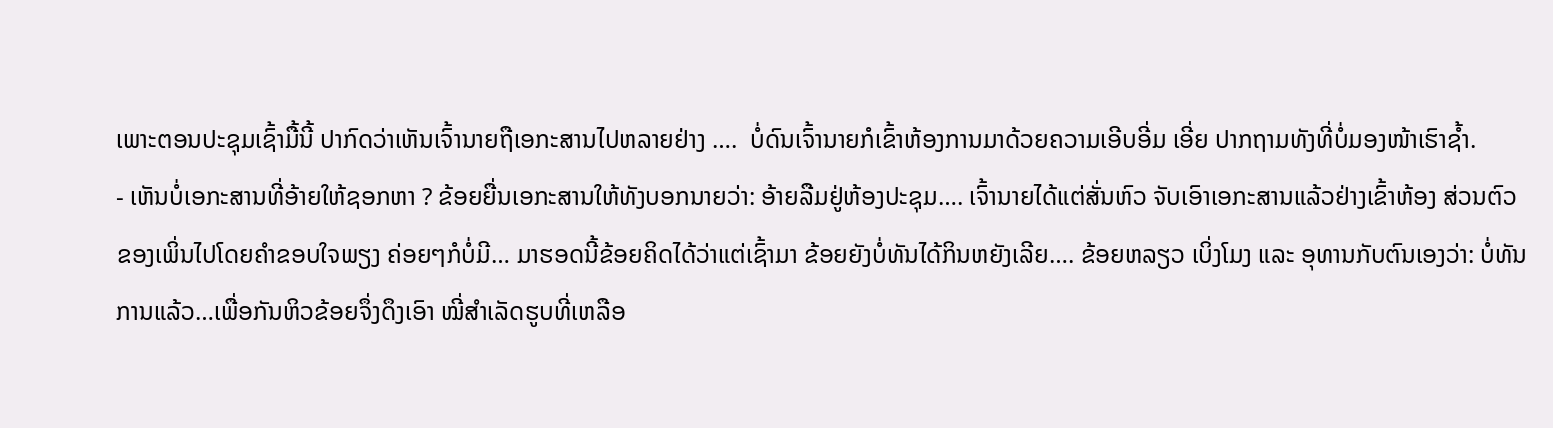ເພາະຕອນປະຊຸມເຊົ້າມື້ນີ້ ປາກົດວ່າເຫັນເຈົ້ານາຍຖືເອກະສານໄປຫລາຍຢ່າງ ….  ບໍ່ດົນເຈົ້ານາຍກໍເຂົ້າຫ້ອງການມາດ້ວຍຄວາມເອີບອີ່ມ ເອີ່ຍ ປາກຖາມທັງທີ່ບໍ່ມອງໜ້າເຮົາຊໍ້າ.
- ເຫັນບໍ່ເອກະສານທີ່ອ້າຍໃຫ້ຊອກຫາ ? ຂ້ອຍຍື່ນເອກະສານໃຫ້ທັງບອກນາຍວ່າ: ອ້າຍລືມຢູ່ຫ້ອງປະຊຸມ…. ເຈົ້ານາຍໄດ້ແຕ່ສັ່ນຫົວ ຈັບເອົາເອກະສານແລ້ວຢ່າງເຂົ້າຫ້ອງ ສ່ວນຕົວຂອງເພິ່ນໄປໂດຍຄຳຂອບໃຈພຽງ ຄ່ອຍໆກໍບໍ່ມີ… ມາຮອດນີ້ຂ້ອຍຄິດໄດ້ວ່າແຕ່ເຊົ້າມາ ຂ້ອຍຍັງບໍ່ທັນໄດ້ກິນຫຍັງເລີຍ…. ຂ້ອຍຫລຽວ ເບິ່ງໂມງ ແລະ ອຸທານກັບຕົນເອງວ່າ: ບໍ່ທັນການແລ້ວ…ເພື່ອກັນຫິວຂ້ອຍຈຶ່ງດຶງເອົາ ໝີ່ສໍາເລັດຮູບທີ່ເຫລືອ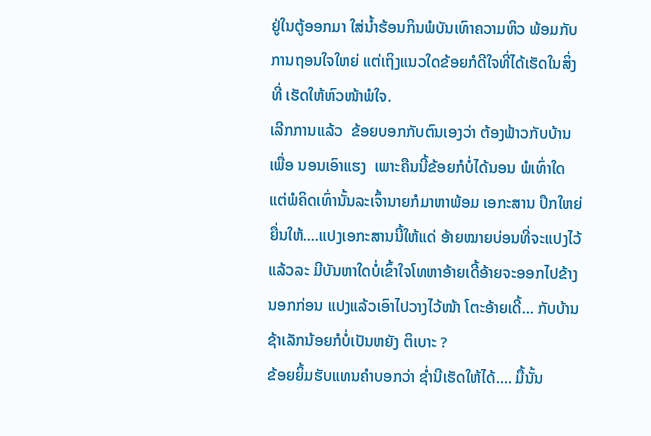ຢູ່ໃນຕູ້ອອກມາ ໃສ່ນໍ້າຮ້ອນກິນພໍບັນເທົາຄວາມຫິວ ພ້ອມກັບການຖອນໃຈໃຫຍ່ ແຕ່ເຖິງແນວໃດຂ້ອຍກໍດີໃຈທີ່ໄດ້ເຮັດໃນສິ່ງທີ່ ເຮັດໃຫ້ຫົວໜ້າພໍໃຈ.
ເລີກການແລ້ວ  ຂ້ອຍບອກກັບຕົນເອງວ່າ ຕ້ອງຟ້າວກັບບ້ານເພື່ອ ນອນເອົາແຮງ  ເພາະຄືນນີ້ຂ້ອຍກໍບໍ່ໄດ້ນອນ ພໍເທົ່າໃດ ແຕ່ພໍຄິດເທົ່ານັ້ນລະເຈົ້ານາຍກໍມາຫາພ້ອມ ເອກະສານ ປຶກໃຫຍ່ ຍື່ນໃຫ້....ແປງເອກະສານນີ້ໃຫ້ແດ່ ອ້າຍໝາຍບ່ອນທີ່ຈະແປງໄວ້ ແລ້ວລະ ມີບັນຫາໃດບໍ່ເຂົ້າໃຈໂທຫາອ້າຍເດີ້ອ້າຍຈະອອກໄປຂ້າງ ນອກກ່ອນ ແປງແລ້ວເອົາໄປວາງໄວ້ໜ້າ ໂຕະອ້າຍເດີ້… ກັບບ້ານຊ້າເລັກນ້ອຍກໍບໍ່ເປັນຫຍັງ ຕິເບາະ ?
ຂ້ອຍຍິ້ມຮັບແທນຄຳບອກວ່າ ຊໍ່ານີເຮັດໃຫ້ໄດ້…. ມື້ນັ້ນ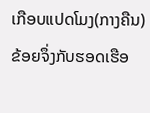ເກືອບແປດໂມງ(ກາງຄືນ) ຂ້ອຍຈຶ່ງກັບຮອດເຮືອ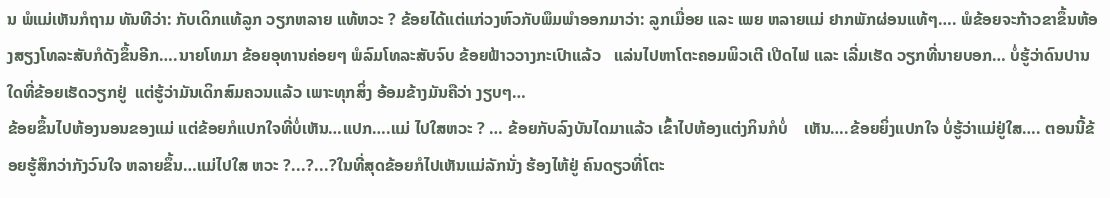ນ ພໍແມ່ເຫັນກໍຖາມ ທັນທີວ່າ: ກັບເດິກແທ້ລູກ ວຽກຫລາຍ ແທ້ຫວະ ? ຂ້ອຍໄດ້ແຕ່ແກ່ວງຫົວກັບພຶມພຳອອກມາວ່າ: ລູກເມື່ອຍ ແລະ ເພຍ ຫລາຍແມ່ ຢາກພັກຜ່ອນແທ້ໆ…. ພໍຂ້ອຍຈະກ້າວຂາຂຶ້ນຫ້ອງສຽງໂທລະສັບກໍດັງຂຶ້ນອີກ….ນາຍໂທມາ ຂ້ອຍອຸທານຄ່ອຍໆ ພໍລົມໂທລະສັບຈົບ ຂ້ອຍຟ້າວວາງກະເປົາແລ້ວ   ແລ່ນໄປຫາໂຕະຄອມພິວເຕີ ເປີດໄຟ ແລະ ເລີ່ມເຮັດ ວຽກທີ່ນາຍບອກ… ບໍ່ຮູ້ວ່າດົນປານໃດທີ່ຂ້ອຍເຮັດວຽກຢູ່  ແຕ່ຮູ້ວ່າມັນເດິກສົມຄວນແລ້ວ ເພາະທຸກສິ່ງ ອ້ອມຂ້າງມັນຄືວ່າ ງຽບໆ…
ຂ້ອຍຂຶ້ນໄປຫ້ອງນອນຂອງແມ່ ແຕ່ຂ້ອຍກໍແປກໃຈທີ່ບໍ່ເຫັນ…ແປກ….ແມ່ ໄປໃສຫວະ ? … ຂ້ອຍກັບລົງບັນໄດມາແລ້ວ ເຂົ້າໄປຫ້ອງແຕ່ງກິນກໍບໍ່    ເຫັນ….ຂ້ອຍຍິ່ງແປກໃຈ ບໍ່ຮູ້ວ່າແມ່ຢູ່ໃສ…. ຕອນນີ້ຂ້ອຍຮູ້ສຶກວ່າກັງວົນໃຈ ຫລາຍຂຶ້ນ…ແມ່ໄປໃສ ຫວະ ?...?...?ໃນທີ່ສຸດຂ້ອຍກໍໄປເຫັນແມ່ລັກນັ່ງ ຮ້ອງໄຫ້ຢູ່ ຄົນດຽວທີ່ໂຕະ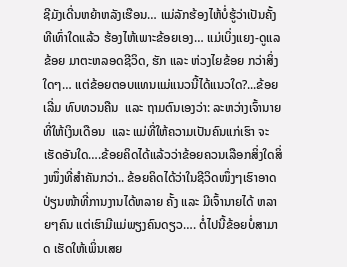ຊີມັງເດີ່ນຫຍ້າຫລັງເຮືອນ… ແມ່ລັກຮ້ອງໄຫ້ບໍ່ຮູ້ວ່າເປັນຄັ້ງທີເທົ່າໃດແລ້ວ ຮ້ອງໄຫ້ເພາະຂ້ອຍເອງ… ແມ່ເບິ່ງແຍງ-ດູແລຂ້ອຍ ມາຕະຫລອດຊີວິດ, ຮັກ ແລະ ຫ່ວງໄຍຂ້ອຍ ກວ່າສິ່ງໃດໆ… ແຕ່ຂ້ອຍຕອບແທນແມ່ແນວນີ້ໄດ້ແນວໃດ?...ຂ້ອຍເລີ່ມ ທົບທວນຄືນ  ແລະ ຖາມຕົນເອງວ່າ: ລະຫວ່າງເຈົ້ານາຍທີ່ໃຫ້ເງິນເດືອນ  ແລະ ແມ່ທີ່ໃຫ້ຄວາມເປັນຄົນແກ່ເຮົາ ຈະເຮັດອັນໃດ….ຂ້ອຍຄິດໄດ້ແລ້ວວ່າຂ້ອຍຄວນເລືອກສິ່ງໃດສິ່ງໜຶ່ງທີ່ສຳຄັນກວ່າ.. ຂ້ອຍຄິດໄດ້ວ່າໃນຊີວິດໜຶ່ງໆເຮົາອາດປ່ຽນໜ້າທີ່ການງານໄດ້ຫລາຍ ຄັ້ງ ແລະ ມີເຈົ້ານາຍໄດ້ ຫລາຍໆຄົນ ແຕ່ເຮົາມີແມ່ພຽງຄົນດຽວ…. ຕໍ່ໄປນີ້ຂ້ອຍບໍ່ສາມາດ ເຮັດໃຫ້ເພິ່ນເສຍ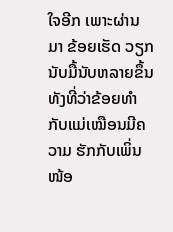ໃຈອີກ ເພາະຜ່ານມາ ຂ້ອຍເຮັດ ວຽກນັບມື້ນັບຫລາຍຂຶ້ນ ທັງທີ່ວ່າຂ້ອຍທໍາກັບແມ່ເໝືອນມີຄວາມ ຮັກກັບເພິ່ນໜ້ອ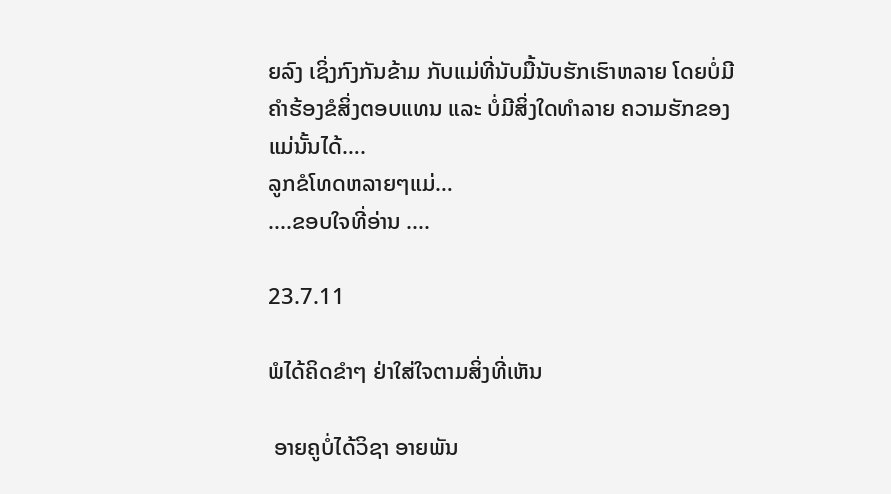ຍລົງ ເຊິ່ງກົງກັນຂ້າມ ກັບແມ່ທີ່ນັບມື້ນັບຮັກເຮົາຫລາຍ ໂດຍບໍ່ມີຄຳຮ້ອງຂໍສິ່ງຕອບແທນ ແລະ ບໍ່ມີສິ່ງໃດທໍາລາຍ ຄວາມຮັກຂອງ ແມ່ນັ້ນໄດ້….
ລູກຂໍໂທດຫລາຍໆແມ່…
....ຂອບໃຈທີ່ອ່ານ ....

23.7.11

ພໍໄດ້ຄິດຂໍາໆ ຢ່າໃສ່ໃຈຕາມສິ່ງທີ່ເຫັນ

 ອາຍຄູບໍ່ໄດ້ວິຊາ ອາຍພັນ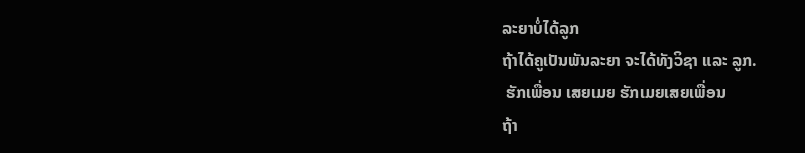ລະຍາບໍ່ໄດ້ລູກ
ຖ້າໄດ້ຄູເປັນພັນລະຍາ ຈະໄດ້ທັງວິຊາ ແລະ ລູກ.
 ຮັກເພື່ອນ ເສຍເມຍ ຮັກເມຍເສຍເພື່ອນ
ຖ້າ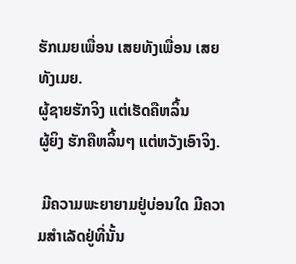ຮັກເມຍເພື່ອນ ເສຍທັງເພື່ອນ ເສຍທັງເມຍ.
ຜູ້ຊາຍຮັກຈິງ ແຕ່ເຮັດຄືຫລິ້ນ
ຜູ້ຍິງ ຮັກຄືຫລິ້ນໆ ແຕ່ຫວັງເອົາຈິງ.

 ມີຄວາມພະຍາຍາມຢູ່ບ່ອນໃດ ມີຄວາມສໍາເລັດຢູ່ທີ່ນັ້ນ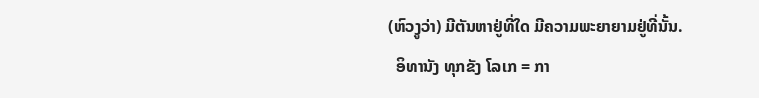(ຫົວງູວ່າ) ມີຕັນຫາຢູ່ທີ່ໃດ ມີຄວາມພະຍາຍາມຢູ່ທີ່ນັ້ນ.
  ອິທານັງ ທຸກຂັງ ໂລເກ = ກາ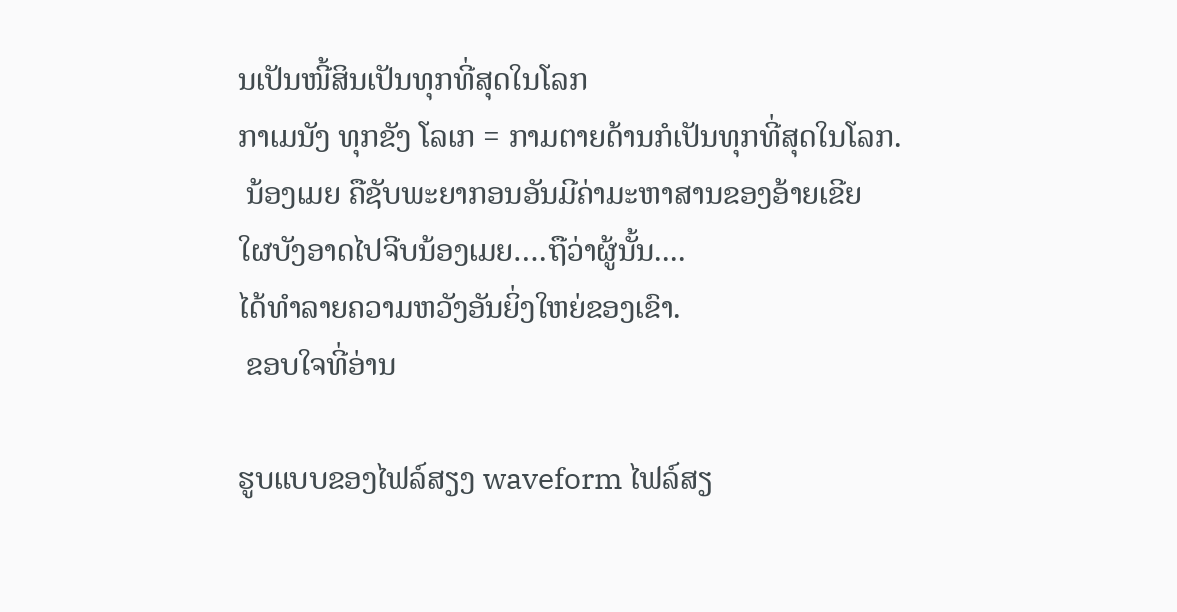ນເປັນໜີ້ສິນເປັນທຸກທີ່ສຸດໃນໂລກ
ກາເມນັງ ທຸກຂັງ ໂລເກ = ກາມຕາຍດ້ານກໍເປັນທຸກທີ່ສຸດໃນໂລກ.
 ນ້ອງເມຍ ຄືຊັບພະຍາກອນອັນມີຄ່າມະຫາສານຂອງອ້າຍເຂີຍ
ໃຜບັງອາດໄປຈີບນ້ອງເມຍ….ຖືວ່າຜູ້ນັ້ນ....
ໄດ້ທໍາລາຍຄວາມຫວັງອັນຍິ່ງໃຫຍ່ຂອງເຂົາ.
 ຂອບໃຈທີ່ອ່ານ

ຮູບແບບຂອງໄຟລ໌ສຽງ waveform ໄຟລ໌ສຽ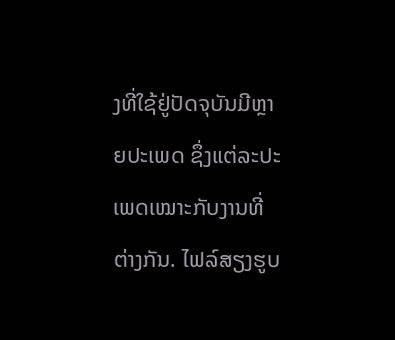ງທີ່ໃຊ້ຢູ່ປັດຈຸບັນມີຫຼາຍປະເພດ ຊຶ່ງແຕ່ລະປະເພດເໝາະກັບງານທີ່ຕ່າງກັນ. ໄຟລ໌ສຽງຮູບ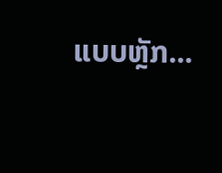ແບບຫຼັກ...